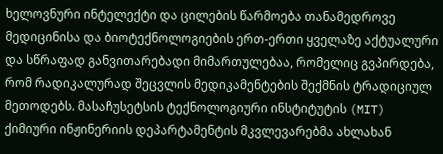ხელოვნური ინტელექტი და ცილების წარმოება თანამედროვე მედიცინისა და ბიოტექნოლოგიების ერთ-ერთი ყველაზე აქტუალური და სწრაფად განვითარებადი მიმართულებაა, რომელიც გვპირდება, რომ რადიკალურად შეცვლის მედიკამენტების შექმნის ტრადიციულ მეთოდებს. მასაჩუსეტსის ტექნოლოგიური ინსტიტუტის (MIT) ქიმიური ინჟინერიის დეპარტამენტის მკვლევარებმა ახლახან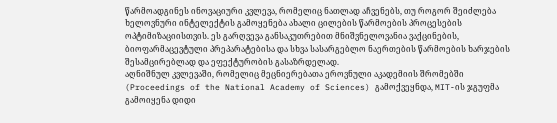წარმოადგინეს ინოვაციური კვლევა, რომელიც ნათლად აჩვენებს, თუ როგორ შეიძლება ხელოვნური ინტელექტის გამოყენება ახალი ცილების წარმოების პროცესების ოპტიმიზაციისთვის. ეს გარღვევა განსაკუთრებით მნიშვნელოვანია ვაქცინების, ბიოფარმაცევტული პრეპარატებისა და სხვა სასარგებლო ნაერთების წარმოების ხარჯების შესამცირებლად და ეფექტურობის გასაზრდელად.
აღნიშნულ კვლევაში, რომელიც მეცნიერებათა ეროვნული აკადემიის შრომებში (Proceedings of the National Academy of Sciences) გამოქვეყნდა, MIT-ის ჯგუფმა გამოიყენა დიდი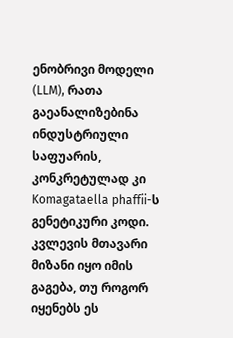ენობრივი მოდელი (LLM), რათა გაეანალიზებინა ინდუსტრიული საფუარის, კონკრეტულად კი Komagataella phaffii-ს გენეტიკური კოდი. კვლევის მთავარი მიზანი იყო იმის გაგება, თუ როგორ იყენებს ეს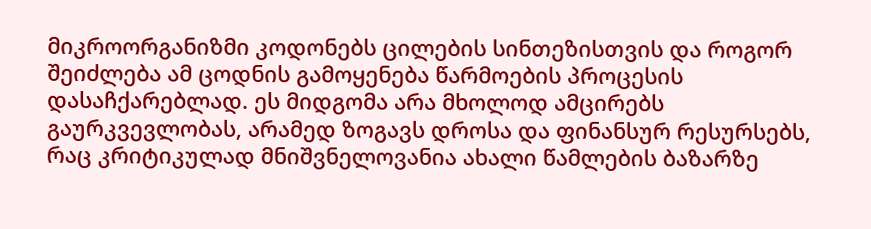მიკროორგანიზმი კოდონებს ცილების სინთეზისთვის და როგორ შეიძლება ამ ცოდნის გამოყენება წარმოების პროცესის დასაჩქარებლად. ეს მიდგომა არა მხოლოდ ამცირებს გაურკვევლობას, არამედ ზოგავს დროსა და ფინანსურ რესურსებს, რაც კრიტიკულად მნიშვნელოვანია ახალი წამლების ბაზარზე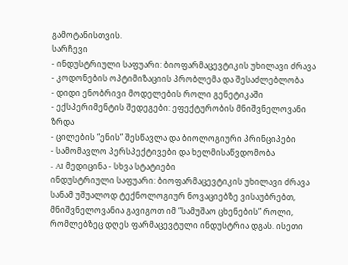გამოტანისთვის.
სარჩევი
- ინდუსტრიული საფუარი: ბიოფარმაცევტიკის უხილავი ძრავა
- კოდონების ოპტიმიზაციის პრობლემა და შესაძლებლობა
- დიდი ენობრივი მოდელების როლი გენეტიკაში
- ექსპერიმენტის შედეგები: ეფექტურობის მნიშვნელოვანი ზრდა
- ცილების “ენის” შესწავლა და ბიოლოგიური პრინციპები
- სამომავლო პერსპექტივები და ხელმისაწვდომობა
- AI მედიცინა - სხვა სტატიები
ინდუსტრიული საფუარი: ბიოფარმაცევტიკის უხილავი ძრავა
სანამ უშუალოდ ტექნოლოგიურ ნოვაციებზე ვისაუბრებთ, მნიშვნელოვანია გავიგოთ იმ “სამუშაო ცხენების” როლი, რომლებზეც დღეს ფარმაცევტული ინდუსტრია დგას. ისეთი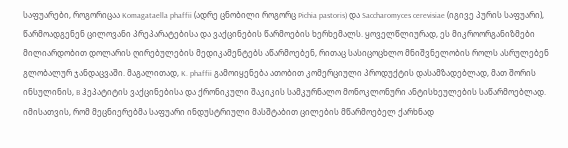საფუარები, როგორიცაა Komagataella phaffii (ადრე ცნობილი როგორც Pichia pastoris) და Saccharomyces cerevisiae (იგივე პურის საფუარი), წარმოადგენენ ცილოვანი პრეპარატებისა და ვაქცინების წარმოების ხერხემალს. ყოველწლიურად, ეს მიკროორგანიზმები მილიარდობით დოლარის ღირებულების მედიკამენტებს აწარმოებენ, რითაც სასიცოცხლო მნიშვნელობის როლს ასრულებენ გლობალურ ჯანდაცვაში. მაგალითად, K. phaffii გამოიყენება ათობით კომერციული პროდუქტის დასამზადებლად, მათ შორის ინსულინის, B ჰეპატიტის ვაქცინებისა და ქრონიკული შაკიკის სამკურნალო მონოკლონური ანტისხეულების საწარმოებლად.
იმისათვის, რომ მეცნიერებმა საფუარი ინდუსტრიული მასშტაბით ცილების მწარმოებელ ქარხნად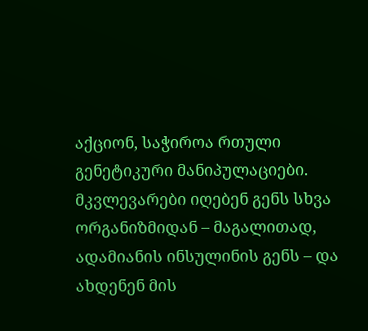აქციონ, საჭიროა რთული გენეტიკური მანიპულაციები. მკვლევარები იღებენ გენს სხვა ორგანიზმიდან – მაგალითად, ადამიანის ინსულინის გენს – და ახდენენ მის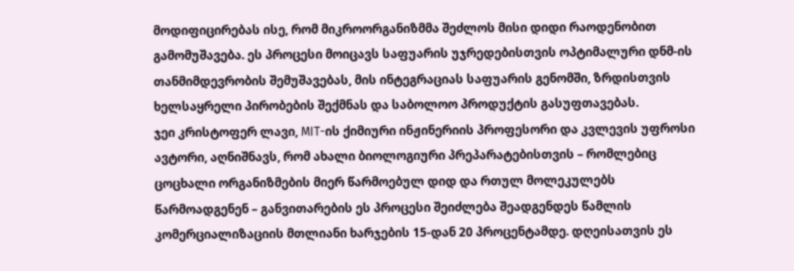მოდიფიცირებას ისე, რომ მიკროორგანიზმმა შეძლოს მისი დიდი რაოდენობით გამომუშავება. ეს პროცესი მოიცავს საფუარის უჯრედებისთვის ოპტიმალური დნმ-ის თანმიმდევრობის შემუშავებას, მის ინტეგრაციას საფუარის გენომში, ზრდისთვის ხელსაყრელი პირობების შექმნას და საბოლოო პროდუქტის გასუფთავებას.
ჯეი კრისტოფერ ლავი, MIT-ის ქიმიური ინჟინერიის პროფესორი და კვლევის უფროსი ავტორი, აღნიშნავს, რომ ახალი ბიოლოგიური პრეპარატებისთვის – რომლებიც ცოცხალი ორგანიზმების მიერ წარმოებულ დიდ და რთულ მოლეკულებს წარმოადგენენ – განვითარების ეს პროცესი შეიძლება შეადგენდეს წამლის კომერციალიზაციის მთლიანი ხარჯების 15-დან 20 პროცენტამდე. დღეისათვის ეს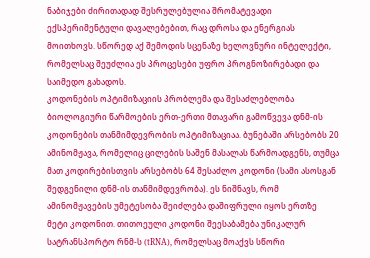ნაბიჯები ძირითადად შესრულებულია შრომატევადი ექსპერიმენტული დავალებებით, რაც დროსა და ენერგიას მოითხოვს. სწორედ აქ შემოდის სცენაზე ხელოვნური ინტელექტი, რომელსაც შეუძლია ეს პროცესები უფრო პროგნოზირებადი და საიმედო გახადოს.
კოდონების ოპტიმიზაციის პრობლემა და შესაძლებლობა
ბიოლოგიური წარმოების ერთ-ერთი მთავარი გამოწვევა დნმ-ის კოდონების თანმიმდევრობის ოპტიმიზაციაა. ბუნებაში არსებობს 20 ამინომჟავა, რომელიც ცილების საშენ მასალას წარმოადგენს, თუმცა მათ კოდირებისთვის არსებობს 64 შესაძლო კოდონი (სამი ასოსგან შედგენილი დნმ-ის თანმიმდევრობა). ეს ნიშნავს, რომ ამინომჟავების უმეტესობა შეიძლება დაშიფრული იყოს ერთზე მეტი კოდონით. თითოეული კოდონი შეესაბამება უნიკალურ სატრანსპორტო რნმ-ს (tRNA), რომელსაც მოაქვს სწორი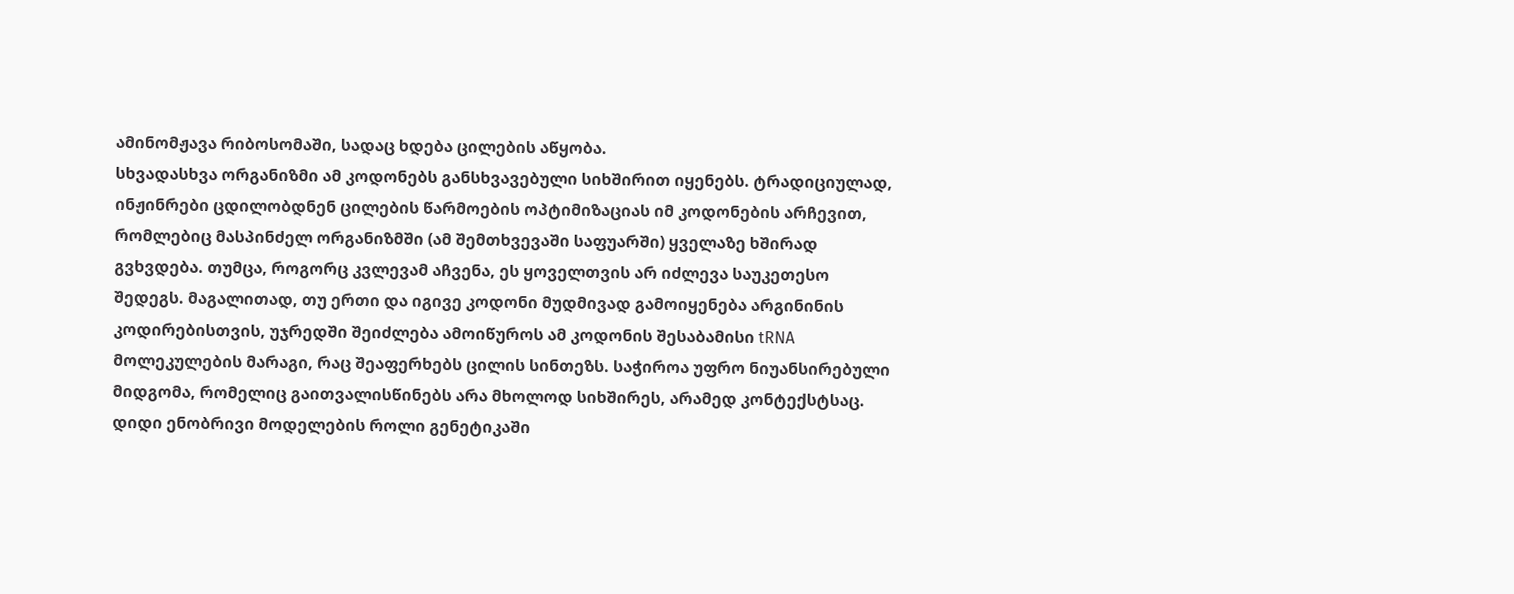ამინომჟავა რიბოსომაში, სადაც ხდება ცილების აწყობა.
სხვადასხვა ორგანიზმი ამ კოდონებს განსხვავებული სიხშირით იყენებს. ტრადიციულად, ინჟინრები ცდილობდნენ ცილების წარმოების ოპტიმიზაციას იმ კოდონების არჩევით, რომლებიც მასპინძელ ორგანიზმში (ამ შემთხვევაში საფუარში) ყველაზე ხშირად გვხვდება. თუმცა, როგორც კვლევამ აჩვენა, ეს ყოველთვის არ იძლევა საუკეთესო შედეგს. მაგალითად, თუ ერთი და იგივე კოდონი მუდმივად გამოიყენება არგინინის კოდირებისთვის, უჯრედში შეიძლება ამოიწუროს ამ კოდონის შესაბამისი tRNA მოლეკულების მარაგი, რაც შეაფერხებს ცილის სინთეზს. საჭიროა უფრო ნიუანსირებული მიდგომა, რომელიც გაითვალისწინებს არა მხოლოდ სიხშირეს, არამედ კონტექსტსაც.
დიდი ენობრივი მოდელების როლი გენეტიკაში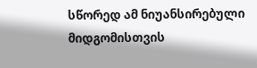სწორედ ამ ნიუანსირებული მიდგომისთვის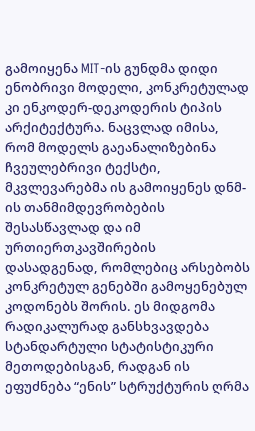გამოიყენა MIT-ის გუნდმა დიდი ენობრივი მოდელი, კონკრეტულად კი ენკოდერ-დეკოდერის ტიპის არქიტექტურა. ნაცვლად იმისა, რომ მოდელს გაეანალიზებინა ჩვეულებრივი ტექსტი, მკვლევარებმა ის გამოიყენეს დნმ-ის თანმიმდევრობების შესასწავლად და იმ ურთიერთკავშირების დასადგენად, რომლებიც არსებობს კონკრეტულ გენებში გამოყენებულ კოდონებს შორის. ეს მიდგომა რადიკალურად განსხვავდება სტანდარტული სტატისტიკური მეთოდებისგან, რადგან ის ეფუძნება “ენის” სტრუქტურის ღრმა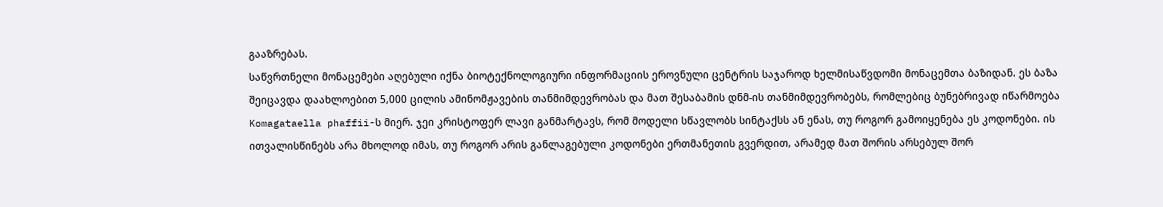გააზრებას.
საწვრთნელი მონაცემები აღებული იქნა ბიოტექნოლოგიური ინფორმაციის ეროვნული ცენტრის საჯაროდ ხელმისაწვდომი მონაცემთა ბაზიდან. ეს ბაზა შეიცავდა დაახლოებით 5,000 ცილის ამინომჟავების თანმიმდევრობას და მათ შესაბამის დნმ-ის თანმიმდევრობებს, რომლებიც ბუნებრივად იწარმოება Komagataella phaffii-ს მიერ. ჯეი კრისტოფერ ლავი განმარტავს, რომ მოდელი სწავლობს სინტაქსს ან ენას, თუ როგორ გამოიყენება ეს კოდონები. ის ითვალისწინებს არა მხოლოდ იმას, თუ როგორ არის განლაგებული კოდონები ერთმანეთის გვერდით, არამედ მათ შორის არსებულ შორ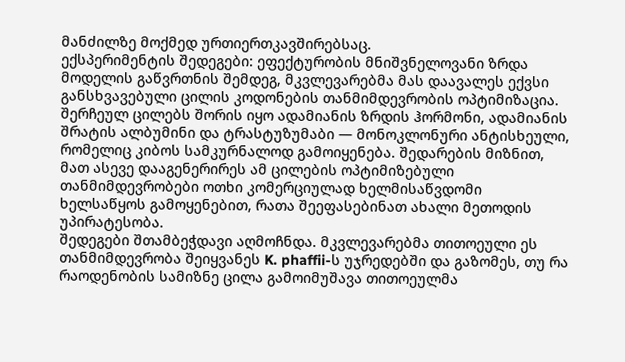მანძილზე მოქმედ ურთიერთკავშირებსაც.
ექსპერიმენტის შედეგები: ეფექტურობის მნიშვნელოვანი ზრდა
მოდელის გაწვრთნის შემდეგ, მკვლევარებმა მას დაავალეს ექვსი განსხვავებული ცილის კოდონების თანმიმდევრობის ოპტიმიზაცია. შერჩეულ ცილებს შორის იყო ადამიანის ზრდის ჰორმონი, ადამიანის შრატის ალბუმინი და ტრასტუზუმაბი — მონოკლონური ანტისხეული, რომელიც კიბოს სამკურნალოდ გამოიყენება. შედარების მიზნით, მათ ასევე დააგენერირეს ამ ცილების ოპტიმიზებული თანმიმდევრობები ოთხი კომერციულად ხელმისაწვდომი ხელსაწყოს გამოყენებით, რათა შეეფასებინათ ახალი მეთოდის უპირატესობა.
შედეგები შთამბეჭდავი აღმოჩნდა. მკვლევარებმა თითოეული ეს თანმიმდევრობა შეიყვანეს K. phaffii-ს უჯრედებში და გაზომეს, თუ რა რაოდენობის სამიზნე ცილა გამოიმუშავა თითოეულმა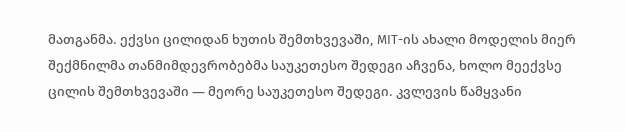მათგანმა. ექვსი ცილიდან ხუთის შემთხვევაში, MIT-ის ახალი მოდელის მიერ შექმნილმა თანმიმდევრობებმა საუკეთესო შედეგი აჩვენა, ხოლო მეექვსე ცილის შემთხვევაში — მეორე საუკეთესო შედეგი. კვლევის წამყვანი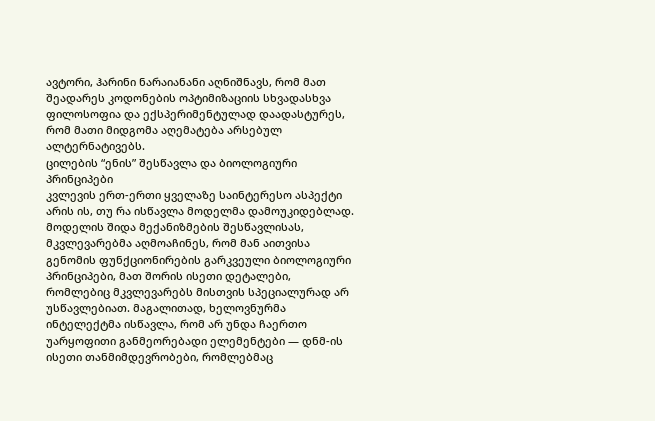ავტორი, ჰარინი ნარაიანანი აღნიშნავს, რომ მათ შეადარეს კოდონების ოპტიმიზაციის სხვადასხვა ფილოსოფია და ექსპერიმენტულად დაადასტურეს, რომ მათი მიდგომა აღემატება არსებულ ალტერნატივებს.
ცილების “ენის” შესწავლა და ბიოლოგიური პრინციპები
კვლევის ერთ-ერთი ყველაზე საინტერესო ასპექტი არის ის, თუ რა ისწავლა მოდელმა დამოუკიდებლად. მოდელის შიდა მექანიზმების შესწავლისას, მკვლევარებმა აღმოაჩინეს, რომ მან აითვისა გენომის ფუნქციონირების გარკვეული ბიოლოგიური პრინციპები, მათ შორის ისეთი დეტალები, რომლებიც მკვლევარებს მისთვის სპეციალურად არ უსწავლებიათ. მაგალითად, ხელოვნურმა ინტელექტმა ისწავლა, რომ არ უნდა ჩაერთო უარყოფითი განმეორებადი ელემენტები — დნმ-ის ისეთი თანმიმდევრობები, რომლებმაც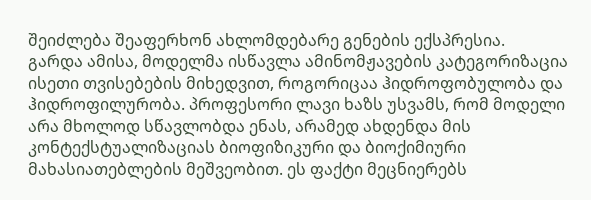შეიძლება შეაფერხონ ახლომდებარე გენების ექსპრესია.
გარდა ამისა, მოდელმა ისწავლა ამინომჟავების კატეგორიზაცია ისეთი თვისებების მიხედვით, როგორიცაა ჰიდროფობულობა და ჰიდროფილურობა. პროფესორი ლავი ხაზს უსვამს, რომ მოდელი არა მხოლოდ სწავლობდა ენას, არამედ ახდენდა მის კონტექსტუალიზაციას ბიოფიზიკური და ბიოქიმიური მახასიათებლების მეშვეობით. ეს ფაქტი მეცნიერებს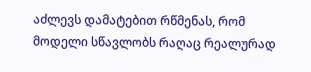აძლევს დამატებით რწმენას, რომ მოდელი სწავლობს რაღაც რეალურად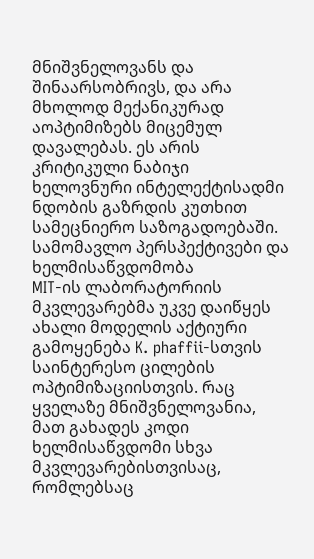მნიშვნელოვანს და შინაარსობრივს, და არა მხოლოდ მექანიკურად აოპტიმიზებს მიცემულ დავალებას. ეს არის კრიტიკული ნაბიჯი ხელოვნური ინტელექტისადმი ნდობის გაზრდის კუთხით სამეცნიერო საზოგადოებაში.
სამომავლო პერსპექტივები და ხელმისაწვდომობა
MIT-ის ლაბორატორიის მკვლევარებმა უკვე დაიწყეს ახალი მოდელის აქტიური გამოყენება K. phaffii-სთვის საინტერესო ცილების ოპტიმიზაციისთვის. რაც ყველაზე მნიშვნელოვანია, მათ გახადეს კოდი ხელმისაწვდომი სხვა მკვლევარებისთვისაც, რომლებსაც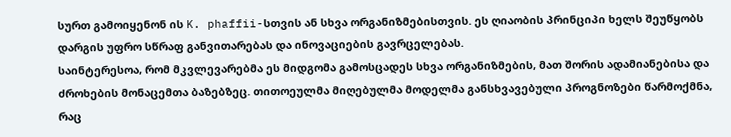სურთ გამოიყენონ ის K. phaffii-სთვის ან სხვა ორგანიზმებისთვის. ეს ღიაობის პრინციპი ხელს შეუწყობს დარგის უფრო სწრაფ განვითარებას და ინოვაციების გავრცელებას.
საინტერესოა, რომ მკვლევარებმა ეს მიდგომა გამოსცადეს სხვა ორგანიზმების, მათ შორის ადამიანებისა და ძროხების მონაცემთა ბაზებზეც. თითოეულმა მიღებულმა მოდელმა განსხვავებული პროგნოზები წარმოქმნა, რაც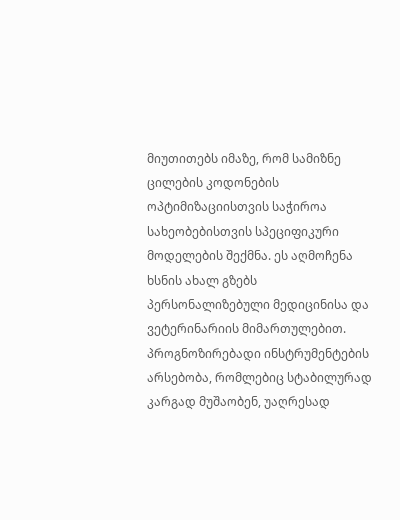მიუთითებს იმაზე, რომ სამიზნე ცილების კოდონების ოპტიმიზაციისთვის საჭიროა სახეობებისთვის სპეციფიკური მოდელების შექმნა. ეს აღმოჩენა ხსნის ახალ გზებს პერსონალიზებული მედიცინისა და ვეტერინარიის მიმართულებით.
პროგნოზირებადი ინსტრუმენტების არსებობა, რომლებიც სტაბილურად კარგად მუშაობენ, უაღრესად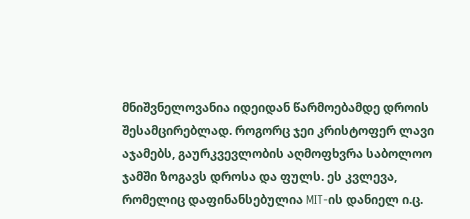მნიშვნელოვანია იდეიდან წარმოებამდე დროის შესამცირებლად. როგორც ჯეი კრისტოფერ ლავი აჯამებს, გაურკვევლობის აღმოფხვრა საბოლოო ჯამში ზოგავს დროსა და ფულს. ეს კვლევა, რომელიც დაფინანსებულია MIT-ის დანიელ ი.ც.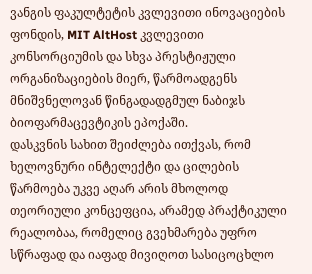ვანგის ფაკულტეტის კვლევითი ინოვაციების ფონდის, MIT AltHost კვლევითი კონსორციუმის და სხვა პრესტიჟული ორგანიზაციების მიერ, წარმოადგენს მნიშვნელოვან წინგადადგმულ ნაბიჯს ბიოფარმაცევტიკის ეპოქაში.
დასკვნის სახით შეიძლება ითქვას, რომ ხელოვნური ინტელექტი და ცილების წარმოება უკვე აღარ არის მხოლოდ თეორიული კონცეფცია, არამედ პრაქტიკული რეალობაა, რომელიც გვეხმარება უფრო სწრაფად და იაფად მივიღოთ სასიცოცხლო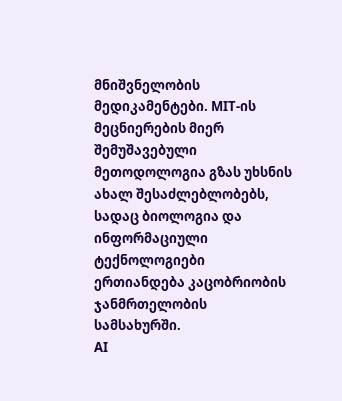მნიშვნელობის მედიკამენტები. MIT-ის მეცნიერების მიერ შემუშავებული მეთოდოლოგია გზას უხსნის ახალ შესაძლებლობებს, სადაც ბიოლოგია და ინფორმაციული ტექნოლოგიები ერთიანდება კაცობრიობის ჯანმრთელობის სამსახურში.
AI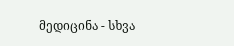მედიცინა - სხვა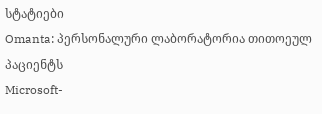სტატიები
Omanta: პერსონალური ლაბორატორია თითოეულ პაციენტს
Microsoft-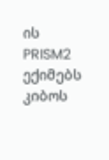ის PRISM2 ექიმებს კიბოს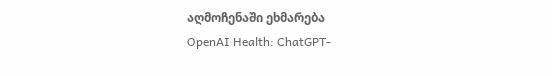აღმოჩენაში ეხმარება
OpenAI Health: ChatGPT-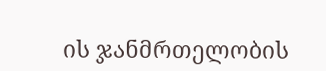ის ჯანმრთელობის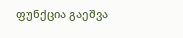ფუნქცია გაეშვა